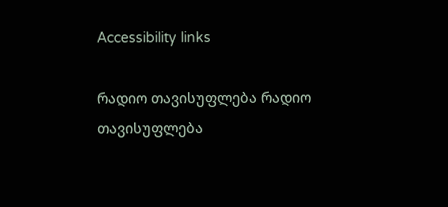Accessibility links

რადიო თავისუფლება რადიო თავისუფლება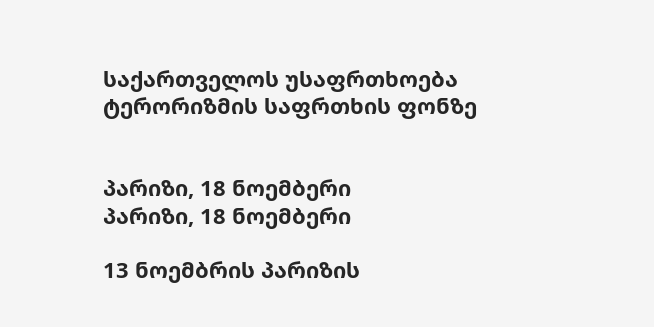საქართველოს უსაფრთხოება ტერორიზმის საფრთხის ფონზე


პარიზი, 18 ნოემბერი
პარიზი, 18 ნოემბერი

13 ნოემბრის პარიზის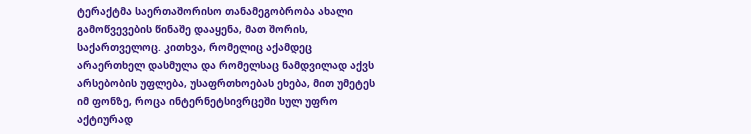ტერაქტმა საერთაშორისო თანამეგობრობა ახალი გამოწვევების წინაშე დააყენა, მათ შორის, საქართველოც. კითხვა, რომელიც აქამდეც არაერთხელ დასმულა და რომელსაც ნამდვილად აქვს არსებობის უფლება, უსაფრთხოებას ეხება, მით უმეტეს იმ ფონზე, როცა ინტერნეტსივრცეში სულ უფრო აქტიურად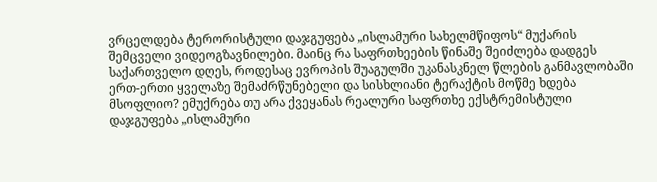ვრცელდება ტერორისტული დაჯგუფება „ისლამური სახელმწიფოს“ მუქარის შემცველი ვიდეოგზავნილები. მაინც რა საფრთხეების წინაშე შეიძლება დადგეს საქართველო დღეს, როდესაც ევროპის შუაგულში უკანასკნელ წლების განმავლობაში ერთ-ერთი ყველაზე შემაძრწუნებელი და სისხლიანი ტერაქტის მოწმე ხდება მსოფლიო? ემუქრება თუ არა ქვეყანას რეალური საფრთხე ექსტრემისტული დაჯგუფება „ისლამური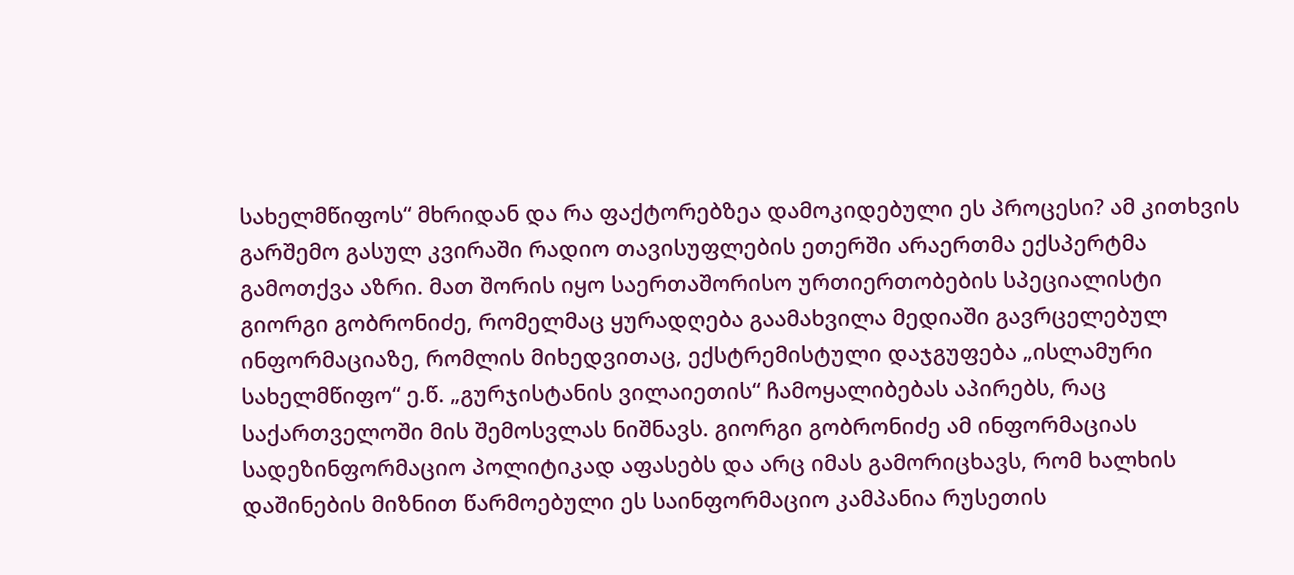სახელმწიფოს“ მხრიდან და რა ფაქტორებზეა დამოკიდებული ეს პროცესი? ამ კითხვის გარშემო გასულ კვირაში რადიო თავისუფლების ეთერში არაერთმა ექსპერტმა გამოთქვა აზრი. მათ შორის იყო საერთაშორისო ურთიერთობების სპეციალისტი გიორგი გობრონიძე, რომელმაც ყურადღება გაამახვილა მედიაში გავრცელებულ ინფორმაციაზე, რომლის მიხედვითაც, ექსტრემისტული დაჯგუფება „ისლამური სახელმწიფო“ ე.წ. „გურჯისტანის ვილაიეთის“ ჩამოყალიბებას აპირებს, რაც საქართველოში მის შემოსვლას ნიშნავს. გიორგი გობრონიძე ამ ინფორმაციას სადეზინფორმაციო პოლიტიკად აფასებს და არც იმას გამორიცხავს, რომ ხალხის დაშინების მიზნით წარმოებული ეს საინფორმაციო კამპანია რუსეთის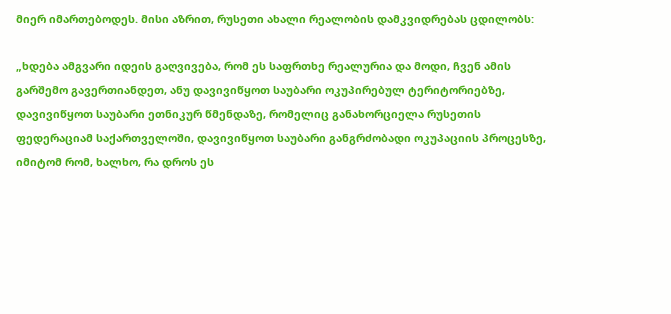მიერ იმართებოდეს. მისი აზრით, რუსეთი ახალი რეალობის დამკვიდრებას ცდილობს:

„ხდება ამგვარი იდეის გაღვივება, რომ ეს საფრთხე რეალურია და მოდი, ჩვენ ამის გარშემო გავერთიანდეთ, ანუ დავივიწყოთ საუბარი ოკუპირებულ ტერიტორიებზე, დავივიწყოთ საუბარი ეთნიკურ წმენდაზე, რომელიც განახორციელა რუსეთის ფედერაციამ საქართველოში, დავივიწყოთ საუბარი განგრძობადი ოკუპაციის პროცესზე, იმიტომ რომ, ხალხო, რა დროს ეს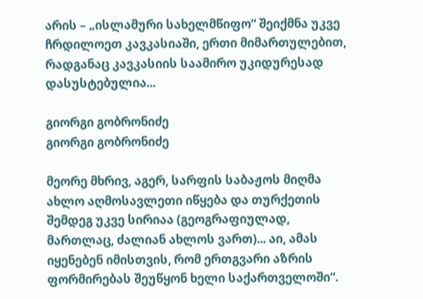არის – „ისლამური სახელმწიფო“ შეიქმნა უკვე ჩრდილოეთ კავკასიაში, ერთი მიმართულებით, რადგანაც კავკასიის საამირო უკიდურესად დასუსტებულია...

გიორგი გობრონიძე
გიორგი გობრონიძე

მეორე მხრივ, აგერ, სარფის საბაჟოს მიღმა ახლო აღმოსავლეთი იწყება და თურქეთის შემდეგ უკვე სირიაა (გეოგრაფიულად, მართლაც, ძალიან ახლოს ვართ)... აი, ამას იყენებენ იმისთვის, რომ ერთგვარი აზრის ფორმირებას შეუწყონ ხელი საქართველოში“.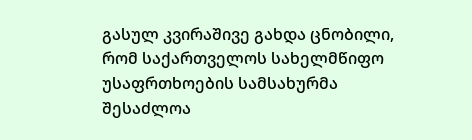გასულ კვირაშივე გახდა ცნობილი, რომ საქართველოს სახელმწიფო უსაფრთხოების სამსახურმა შესაძლოა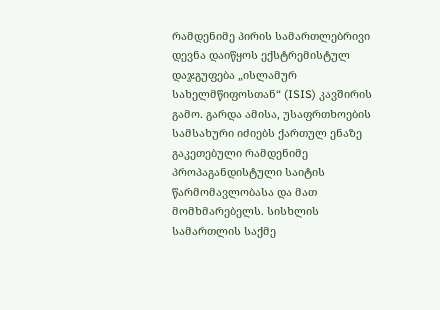რამდენიმე პირის სამართლებრივი დევნა დაიწყოს ექსტრემისტულ დაჯგუფება „ისლამურ სახელმწიფოსთან“ (ISIS) კავშირის გამო. გარდა ამისა, უსაფრთხოების სამსახური იძიებს ქართულ ენაზე გაკეთებული რამდენიმე პროპაგანდისტული საიტის წარმომავლობასა და მათ მომხმარებელს. სისხლის სამართლის საქმე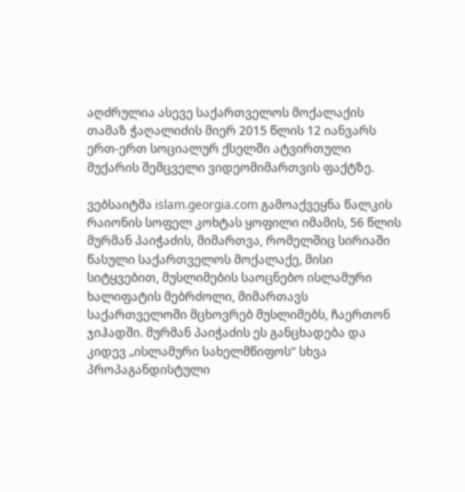აღძრულია ასევე საქართველოს მოქალაქის თამაზ ჭაღალიძის მიერ 2015 წლის 12 იანვარს ერთ-ერთ სოციალურ ქსელში ატვირთული მუქარის შემცველი ვიდეომიმართვის ფაქტზე.

ვებსაიტმა islam.georgia.com გამოაქვეყნა წალკის რაიონის სოფელ კოხტას ყოფილი იმამის, 56 წლის მურმან პაიჭაძის, მიმართვა, რომელშიც სირიაში წასული საქართველოს მოქალაქე, მისი სიტყვებით, მუსლიმების საოცნებო ისლამური ხალიფატის მებრძოლი, მიმართავს საქართველოში მცხოვრებ მუსლიმებს, ჩაერთონ ჯიჰადში. მურმან პაიჭაძის ეს განცხადება და კიდევ „ისლამური სახელმწიფოს“ სხვა პროპაგანდისტული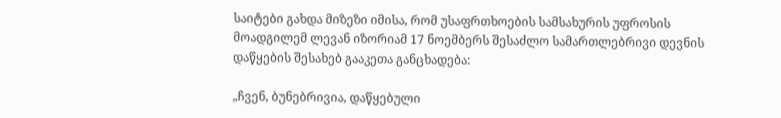საიტები გახდა მიზეზი იმისა, რომ უსაფრთხოების სამსახურის უფროსის მოადგილემ ლევან იზორიამ 17 ნოემბერს შესაძლო სამართლებრივი დევნის დაწყების შესახებ გააკეთა განცხადება:

„ჩვენ, ბუნებრივია, დაწყებული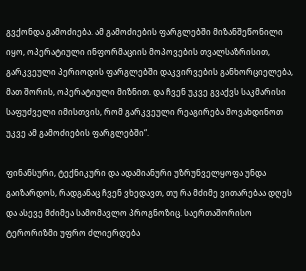გვქონდა გამოძიება. ამ გამოძიების ფარგლებში მიზანშეწონილი იყო, ოპერატიული ინფორმაციის მოპოვების თვალსაზრისით, გარკვეული პერიოდის ფარგლებში დაკვირვების განხორციელება, მათ შორის, ოპერატიული მიზნით. და ჩვენ უკვე გვაქვს საკმარისი საფუძველი იმისთვის, რომ გარკვეული რეაგირება მოვახდინოთ უკვე ამ გამოძიების ფარგლებში“.

ფინანსური, ტექნიკური და ადამიანური უზრუნველყოფა უნდა გაიზარდოს, რადგანაც ჩვენ ვხედავთ, თუ რა მძიმე ვითარებაა დღეს და ასევე მძიმეა სამომავლო პროგნოზიც. საერთაშორისო ტერორიზმი უფრო ძლიერდება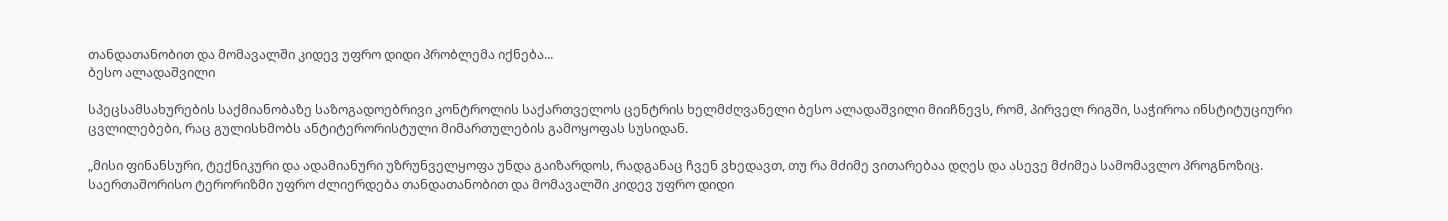თანდათანობით და მომავალში კიდევ უფრო დიდი პრობლემა იქნება...
ბესო ალადაშვილი

სპეცსამსახურების საქმიანობაზე საზოგადოებრივი კონტროლის საქართველოს ცენტრის ხელმძღვანელი ბესო ალადაშვილი მიიჩნევს, რომ, პირველ რიგში, საჭიროა ინსტიტუციური ცვლილებები, რაც გულისხმობს ანტიტერორისტული მიმართულების გამოყოფას სუსიდან.

„მისი ფინანსური, ტექნიკური და ადამიანური უზრუნველყოფა უნდა გაიზარდოს, რადგანაც ჩვენ ვხედავთ, თუ რა მძიმე ვითარებაა დღეს და ასევე მძიმეა სამომავლო პროგნოზიც. საერთაშორისო ტერორიზმი უფრო ძლიერდება თანდათანობით და მომავალში კიდევ უფრო დიდი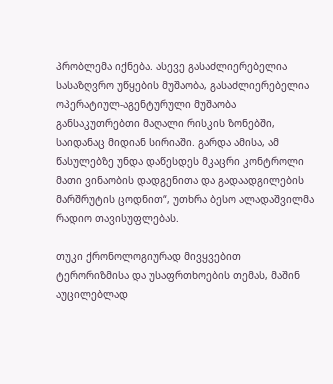პრობლემა იქნება. ასევე გასაძლიერებელია სასაზღვრო უწყების მუშაობა, გასაძლიერებელია ოპერატიულ-აგენტურული მუშაობა განსაკუთრებთი მაღალი რისკის ზონებში, საიდანაც მიდიან სირიაში. გარდა ამისა, ამ წასულებზე უნდა დაწესდეს მკაცრი კონტროლი მათი ვინაობის დადგენითა და გადაადგილების მარშრუტის ცოდნით“, უთხრა ბესო ალადაშვილმა რადიო თავისუფლებას.

თუკი ქრონოლოგიურად მივყვებით ტერორიზმისა და უსაფრთხოების თემას, მაშინ აუცილებლად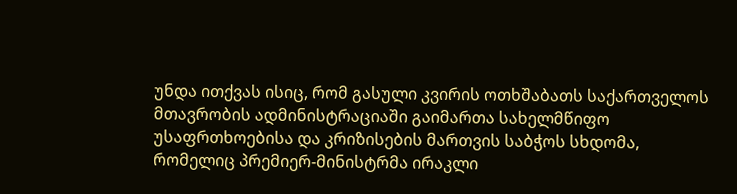უნდა ითქვას ისიც, რომ გასული კვირის ოთხშაბათს საქართველოს მთავრობის ადმინისტრაციაში გაიმართა სახელმწიფო უსაფრთხოებისა და კრიზისების მართვის საბჭოს სხდომა, რომელიც პრემიერ-მინისტრმა ირაკლი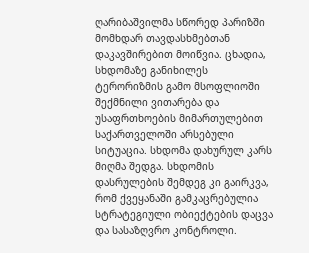ღარიბაშვილმა სწორედ პარიზში მომხდარ თავდასხმებთან დაკავშირებით მოიწვია. ცხადია, სხდომაზე განიხილეს ტერორიზმის გამო მსოფლიოში შექმნილი ვითარება და უსაფრთხოების მიმართულებით საქართველოში არსებული სიტუაცია. სხდომა დახურულ კარს მიღმა შედგა. სხდომის დასრულების შემდეგ კი გაირკვა, რომ ქვეყანაში გამკაცრებულია სტრატეგიული ობიექტების დაცვა და სასაზღვრო კონტროლი.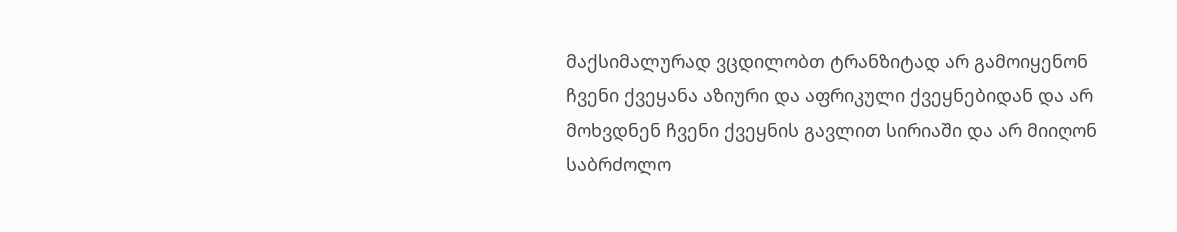მაქსიმალურად ვცდილობთ ტრანზიტად არ გამოიყენონ ჩვენი ქვეყანა აზიური და აფრიკული ქვეყნებიდან და არ მოხვდნენ ჩვენი ქვეყნის გავლით სირიაში და არ მიიღონ საბრძოლო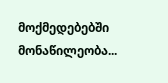მოქმედებებში მონაწილეობა...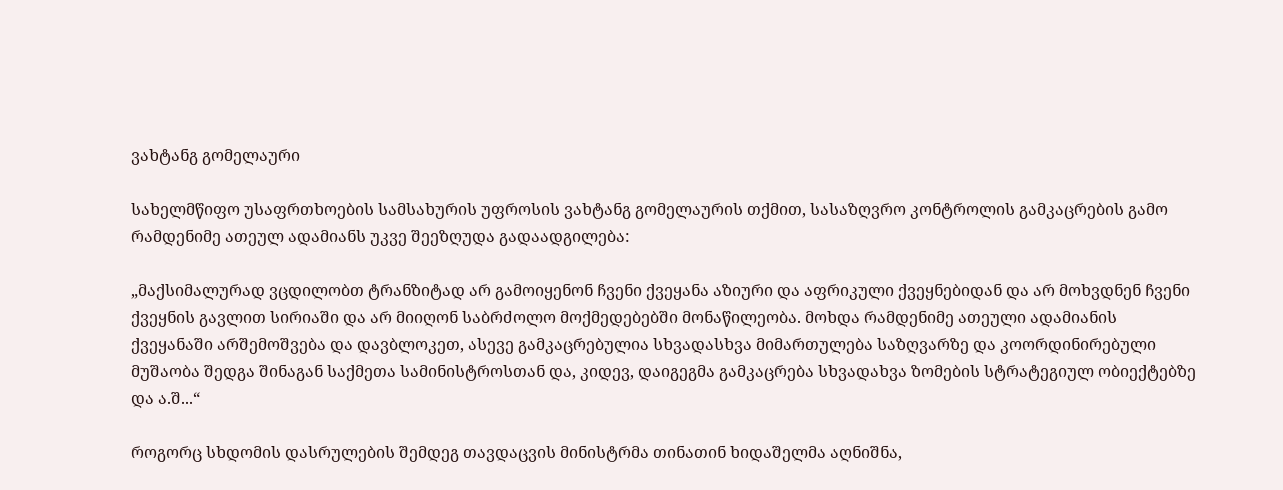ვახტანგ გომელაური

სახელმწიფო უსაფრთხოების სამსახურის უფროსის ვახტანგ გომელაურის თქმით, სასაზღვრო კონტროლის გამკაცრების გამო რამდენიმე ათეულ ადამიანს უკვე შეეზღუდა გადაადგილება:

„მაქსიმალურად ვცდილობთ ტრანზიტად არ გამოიყენონ ჩვენი ქვეყანა აზიური და აფრიკული ქვეყნებიდან და არ მოხვდნენ ჩვენი ქვეყნის გავლით სირიაში და არ მიიღონ საბრძოლო მოქმედებებში მონაწილეობა. მოხდა რამდენიმე ათეული ადამიანის ქვეყანაში არშემოშვება და დავბლოკეთ, ასევე გამკაცრებულია სხვადასხვა მიმართულება საზღვარზე და კოორდინირებული მუშაობა შედგა შინაგან საქმეთა სამინისტროსთან და, კიდევ, დაიგეგმა გამკაცრება სხვადახვა ზომების სტრატეგიულ ობიექტებზე და ა.შ...“

როგორც სხდომის დასრულების შემდეგ თავდაცვის მინისტრმა თინათინ ხიდაშელმა აღნიშნა,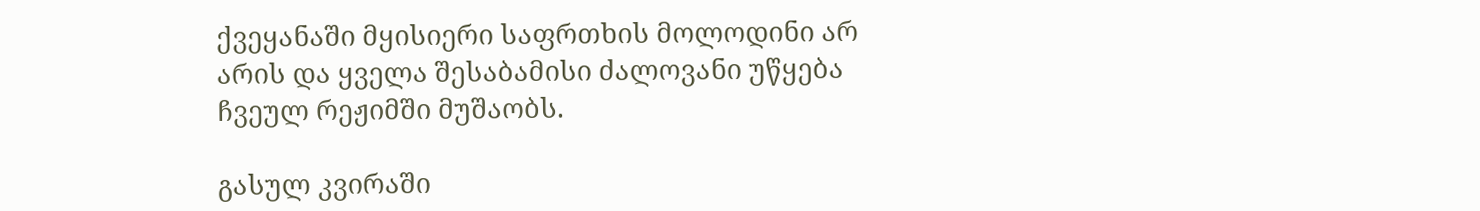ქვეყანაში მყისიერი საფრთხის მოლოდინი არ არის და ყველა შესაბამისი ძალოვანი უწყება ჩვეულ რეჟიმში მუშაობს.

გასულ კვირაში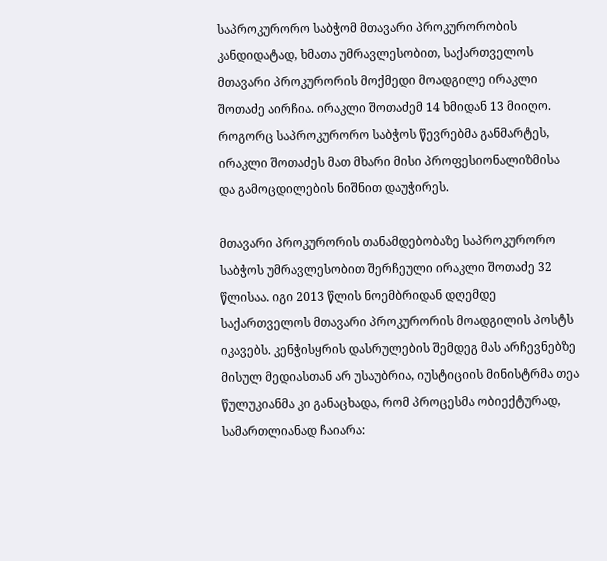საპროკურორო საბჭომ მთავარი პროკურორობის კანდიდატად, ხმათა უმრავლესობით, საქართველოს მთავარი პროკურორის მოქმედი მოადგილე ირაკლი შოთაძე აირჩია. ირაკლი შოთაძემ 14 ხმიდან 13 მიიღო. როგორც საპროკურორო საბჭოს წევრებმა განმარტეს, ირაკლი შოთაძეს მათ მხარი მისი პროფესიონალიზმისა და გამოცდილების ნიშნით დაუჭირეს.

მთავარი პროკურორის თანამდებობაზე საპროკურორო საბჭოს უმრავლესობით შერჩეული ირაკლი შოთაძე 32 წლისაა. იგი 2013 წლის ნოემბრიდან დღემდე საქართველოს მთავარი პროკურორის მოადგილის პოსტს იკავებს. კენჭისყრის დასრულების შემდეგ მას არჩევნებზე მისულ მედიასთან არ უსაუბრია, იუსტიციის მინისტრმა თეა წულუკიანმა კი განაცხადა, რომ პროცესმა ობიექტურად, სამართლიანად ჩაიარა: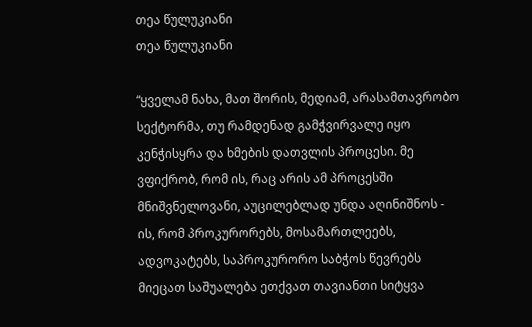თეა წულუკიანი
თეა წულუკიანი

“ყველამ ნახა, მათ შორის, მედიამ, არასამთავრობო სექტორმა, თუ რამდენად გამჭვირვალე იყო კენჭისყრა და ხმების დათვლის პროცესი. მე ვფიქრობ, რომ ის, რაც არის ამ პროცესში მნიშვნელოვანი, აუცილებლად უნდა აღინიშნოს - ის, რომ პროკურორებს, მოსამართლეებს, ადვოკატებს, საპროკურორო საბჭოს წევრებს მიეცათ საშუალება ეთქვათ თავიანთი სიტყვა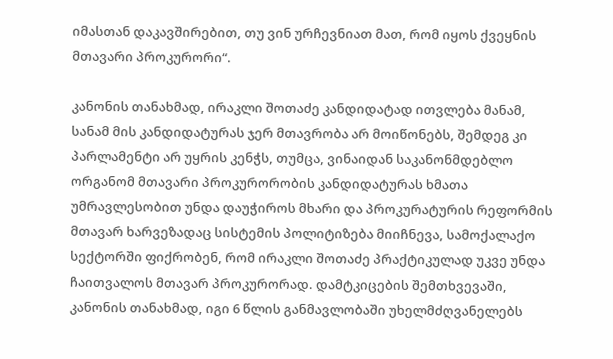იმასთან დაკავშირებით, თუ ვინ ურჩევნიათ მათ, რომ იყოს ქვეყნის მთავარი პროკურორი“.

კანონის თანახმად, ირაკლი შოთაძე კანდიდატად ითვლება მანამ, სანამ მის კანდიდატურას ჯერ მთავრობა არ მოიწონებს, შემდეგ კი პარლამენტი არ უყრის კენჭს, თუმცა, ვინაიდან საკანონმდებლო ორგანომ მთავარი პროკურორობის კანდიდატურას ხმათა უმრავლესობით უნდა დაუჭიროს მხარი და პროკურატურის რეფორმის მთავარ ხარვეზადაც სისტემის პოლიტიზება მიიჩნევა, სამოქალაქო სექტორში ფიქრობენ, რომ ირაკლი შოთაძე პრაქტიკულად უკვე უნდა ჩაითვალოს მთავარ პროკურორად. დამტკიცების შემთხვევაში, კანონის თანახმად, იგი 6 წლის განმავლობაში უხელმძღვანელებს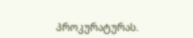პროკურატურას.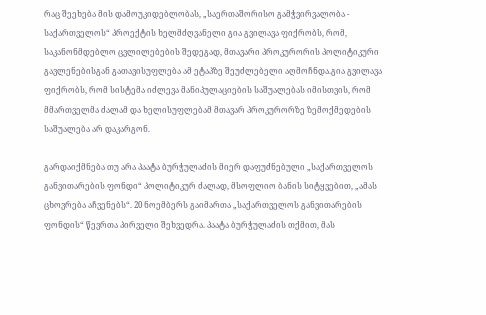რაც შეეხება მის დამოუკიდებლობას, „საერთაშორისო გამჭვირვალობა - საქართველოს“ პროექტის ხელმძღვანელი გია გვილავა ფიქრობს, რომ, საკანონმდებლო ცვლილებების შედეგად, მთავარი პროკურორის პოლიტიკური გავლენებისგან გათავისუფლება ამ ეტაპზე შეუძლებელი აღმოჩნდა.გია გვილავა ფიქრობს, რომ სისტემა იძლევა მანიპულაციების საშუალებას იმისთვის, რომ მმართველმა ძალამ და ხელისუფლებამ მთავარ პროკურორზე ზემოქმედების საშუალება არ დაკარგონ.

გარდაიქმნება თუ არა პაატა ბურჭულაძის მიერ დაფუძნებული „საქართველოს განვითარების ფონდი“ პოლიტიკურ ძალად, მსოფლიო ბანის სიტყვებით, „ამას ცხოვრება აჩვენებს“. 20 ნოემბერს გაიმართა „საქართველოს განვითარების ფონდის“ წევრთა პირველი შეხვედრა. პაატა ბურჭულაძის თქმით, მას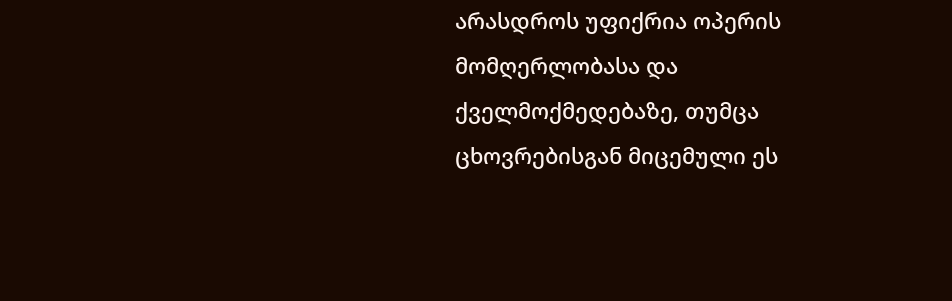არასდროს უფიქრია ოპერის მომღერლობასა და ქველმოქმედებაზე, თუმცა ცხოვრებისგან მიცემული ეს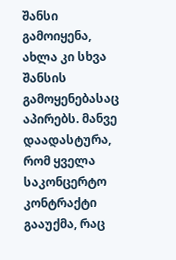შანსი გამოიყენა, ახლა კი სხვა შანსის გამოყენებასაც აპირებს. მანვე დაადასტურა, რომ ყველა საკონცერტო კონტრაქტი გააუქმა, რაც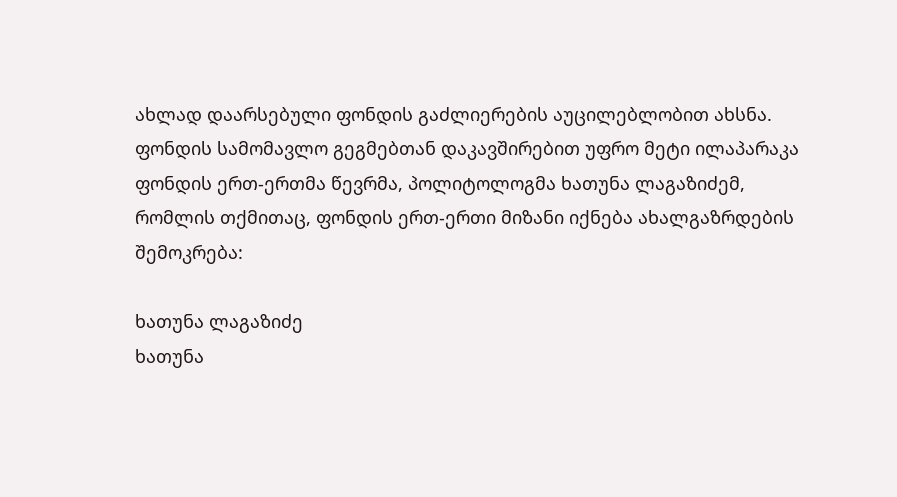ახლად დაარსებული ფონდის გაძლიერების აუცილებლობით ახსნა. ფონდის სამომავლო გეგმებთან დაკავშირებით უფრო მეტი ილაპარაკა ფონდის ერთ-ერთმა წევრმა, პოლიტოლოგმა ხათუნა ლაგაზიძემ, რომლის თქმითაც, ფონდის ერთ-ერთი მიზანი იქნება ახალგაზრდების შემოკრება:

ხათუნა ლაგაზიძე
ხათუნა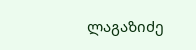ლაგაზიძე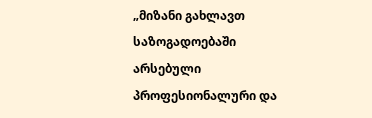„მიზანი გახლავთ საზოგადოებაში არსებული პროფესიონალური და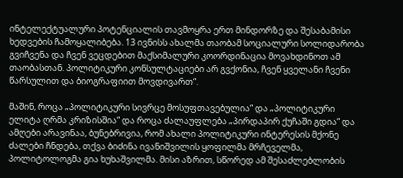ინტელექტუალური პოტენციალის თავმოყრა ერთ მინდორზე და შესაბამისი ხედვების ჩამოყალიბება. 13 ივნისს ახალმა თაობამ სოციალური სოლიდარობა გვიჩვენა და ჩვენ ვეცდებით მაქსიმალური კოორდინაცია მოვახდინოთ ამ თაობასთან. პოლიტიკური კონსულტაციები არ გვქონია, ჩვენ ყველანი ჩვენი წარსულით და ბიოგრაფიით მოვდივართ“.

მაშინ, როცა „პოლიტიკური სივრცე მოსუფთავებულია“ და „პოლიტიკური ელიტა ღრმა კრიზისშია“ და როცა ძალაუფლება „პირდაპირ ქუჩაში გდია“ და ამღები არავინაა, ბუნებრივია, რომ ახალი პოლიტიკური ინტერესის მქონე ძალები ჩნდება, თქვა ბიძინა ივანიშვილის ყოფილმა მრჩეველმა, პოლიტოლოგმა გია ხუხაშვილმა. მისი აზრით, სწორედ ამ შესაძლებლობის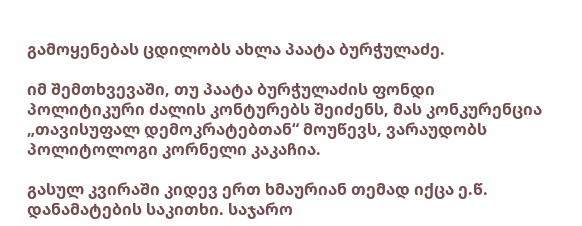გამოყენებას ცდილობს ახლა პაატა ბურჭულაძე.

იმ შემთხვევაში, თუ პაატა ბურჭულაძის ფონდი პოლიტიკური ძალის კონტურებს შეიძენს, მას კონკურენცია „თავისუფალ დემოკრატებთან“ მოუწევს, ვარაუდობს პოლიტოლოგი კორნელი კაკაჩია.

გასულ კვირაში კიდევ ერთ ხმაურიან თემად იქცა ე.წ. დანამატების საკითხი. საჯარო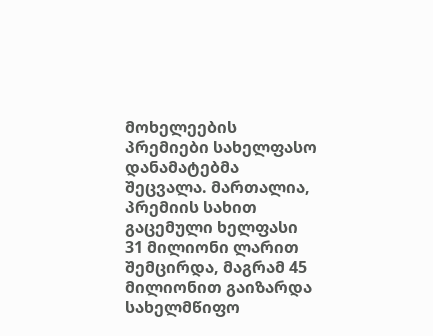მოხელეების პრემიები სახელფასო დანამატებმა შეცვალა. მართალია, პრემიის სახით გაცემული ხელფასი 31 მილიონი ლარით შემცირდა, მაგრამ 45 მილიონით გაიზარდა სახელმწიფო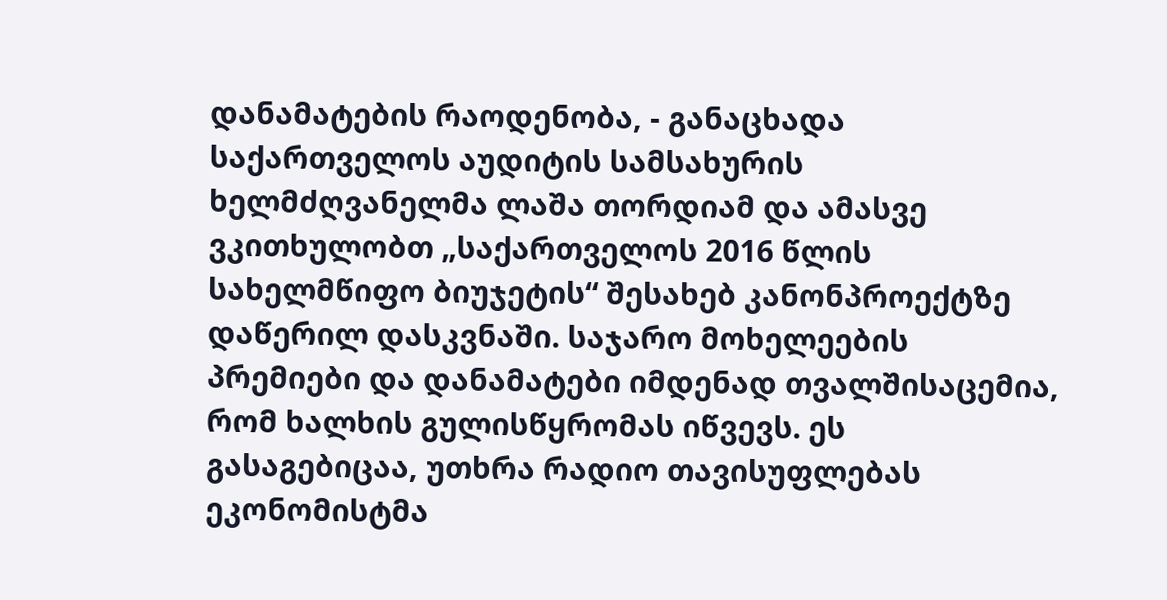დანამატების რაოდენობა, - განაცხადა საქართველოს აუდიტის სამსახურის ხელმძღვანელმა ლაშა თორდიამ და ამასვე ვკითხულობთ „საქართველოს 2016 წლის სახელმწიფო ბიუჯეტის“ შესახებ კანონპროექტზე დაწერილ დასკვნაში. საჯარო მოხელეების პრემიები და დანამატები იმდენად თვალშისაცემია, რომ ხალხის გულისწყრომას იწვევს. ეს გასაგებიცაა, უთხრა რადიო თავისუფლებას ეკონომისტმა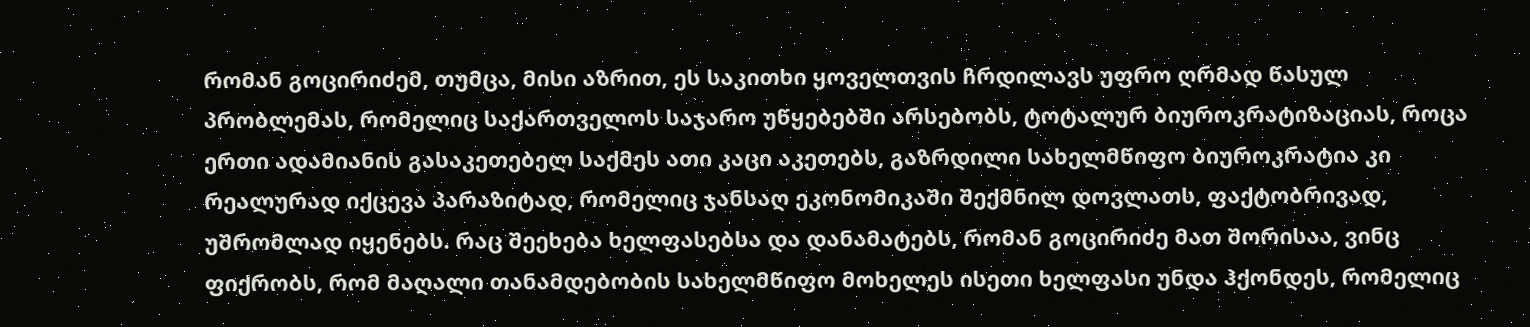რომან გოცირიძემ, თუმცა, მისი აზრით, ეს საკითხი ყოველთვის ჩრდილავს უფრო ღრმად წასულ პრობლემას, რომელიც საქართველოს საჯარო უწყებებში არსებობს, ტოტალურ ბიუროკრატიზაციას, როცა ერთი ადამიანის გასაკეთებელ საქმეს ათი კაცი აკეთებს, გაზრდილი სახელმწიფო ბიუროკრატია კი რეალურად იქცევა პარაზიტად, რომელიც ჯანსაღ ეკონომიკაში შექმნილ დოვლათს, ფაქტობრივად, უშრომლად იყენებს. რაც შეეხება ხელფასებსა და დანამატებს, რომან გოცირიძე მათ შორისაა, ვინც ფიქრობს, რომ მაღალი თანამდებობის სახელმწიფო მოხელეს ისეთი ხელფასი უნდა ჰქონდეს, რომელიც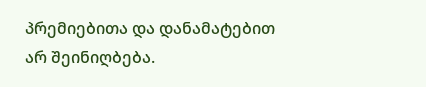პრემიებითა და დანამატებით არ შეინიღბება.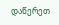დაწერეთ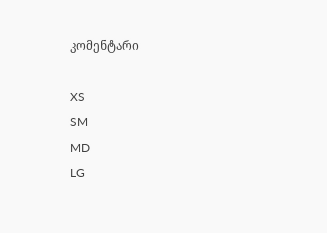კომენტარი

XS
SM
MD
LG